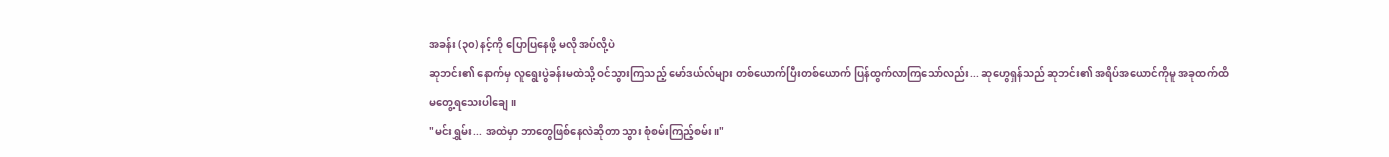အခန်း (၃၀) နင့်ကို ပြောပြနေဖို့ မလို အပ်လို့ပဲ
ဆုဘင်း၏ နောက်မှ လူရွေးပွဲခန်းမထဲသို့ ဝင်သွားကြသည့် မော်ဒယ်လ်များ တစ်ယောက်ပြီးတစ်ယောက် ပြန်ထွက်လာကြသော်လည်း... ဆုဟွေရှန်သည် ဆုဘင်း၏ အရိပ်အယောင်ကိုမူ အခုထက်ထိ မတွေ့ရသေးပါချေ။
"မင်းရွှမ်း... အထဲမှာ ဘာတွေဖြစ်နေလဲဆိုတာ သွား စုံစမ်းကြည့်စမ်း။"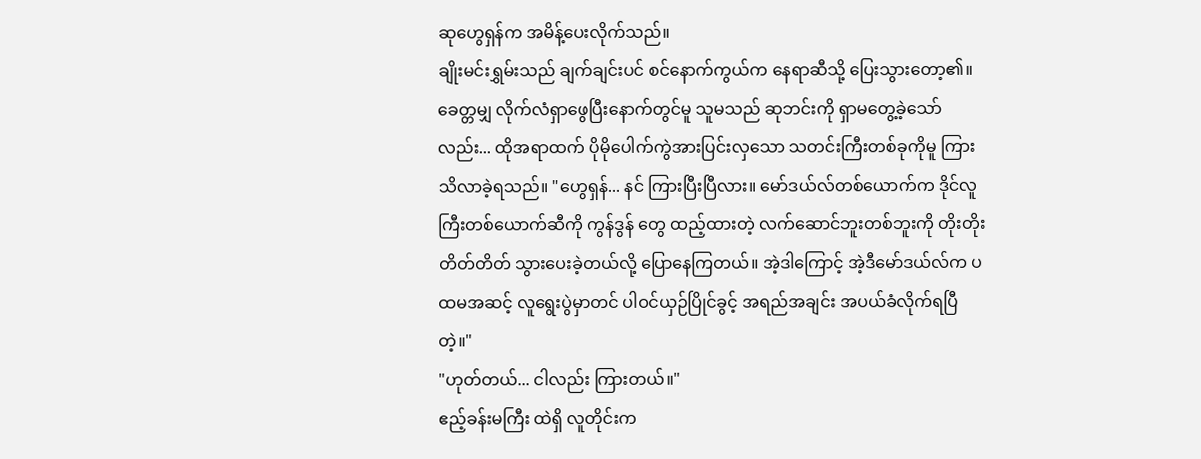ဆုဟွေရှန်က အမိန့်ပေးလိုက်သည်။
ချိုးမင်းရွှမ်းသည် ချက်ချင်းပင် စင်နောက်ကွယ်က နေရာဆီသို့ ပြေးသွားတော့၏။ ခေတ္တမျှ လိုက်လံရှာဖွေပြီးနောက်တွင်မူ သူမသည် ဆုဘင်းကို ရှာမတွေ့ခဲ့သော်လည်း... ထိုအရာထက် ပိုမိုပေါက်ကွဲအားပြင်းလှသော သတင်းကြီးတစ်ခုကိုမူ ကြားသိလာခဲ့ရသည်။ "ဟွေရှန်... နင် ကြားပြီးပြီလား။ မော်ဒယ်လ်တစ်ယောက်က ဒိုင်လူကြီးတစ်ယောက်ဆီကို ကွန်ဒွန် တွေ ထည့်ထားတဲ့ လက်ဆောင်ဘူးတစ်ဘူးကို တိုးတိုးတိတ်တိတ် သွားပေးခဲ့တယ်လို့ ပြောနေကြတယ်။ အဲ့ဒါကြောင့် အဲ့ဒီမော်ဒယ်လ်က ပထမအဆင့် လူရွေးပွဲမှာတင် ပါဝင်ယှဉ်ပြိုင်ခွင့် အရည်အချင်း အပယ်ခံလိုက်ရပြီတဲ့။"
"ဟုတ်တယ်... ငါလည်း ကြားတယ်။"
ဧည့်ခန်းမကြီး ထဲရှိ လူတိုင်းက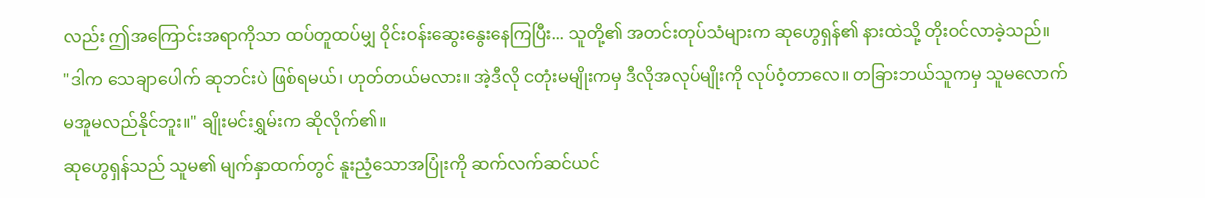လည်း ဤအကြောင်းအရာကိုသာ ထပ်တူထပ်မျှ ဝိုင်းဝန်းဆွေးနွေးနေကြပြီး... သူတို့၏ အတင်းတုပ်သံများက ဆုဟွေရှန်၏ နားထဲသို့ တိုးဝင်လာခဲ့သည်။
"ဒါက သေချာပေါက် ဆုဘင်းပဲ ဖြစ်ရမယ်၊ ဟုတ်တယ်မလား။ အဲ့ဒီလို ငတုံးမမျိုးကမှ ဒီလိုအလုပ်မျိုးကို လုပ်ဝံ့တာလေ။ တခြားဘယ်သူကမှ သူမလောက် မအူမလည်နိုင်ဘူး။" ချိုးမင်းရွှမ်းက ဆိုလိုက်၏။
ဆုဟွေရှန်သည် သူမ၏ မျက်နှာထက်တွင် နူးညံ့သောအပြုံးကို ဆက်လက်ဆင်ယင်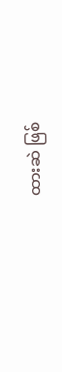ထားဆဲ ဖြစ်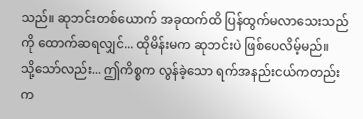သည်။ ဆုဘင်းတစ်ယောက် အခုထက်ထိ ပြန်ထွက်မလာသေးသည်ကို ထောက်ဆရလျှင်... ထိုမိန်းမက ဆုဘင်းပဲ ဖြစ်ပေလိမ့်မည်။
သို့သော်လည်း... ဤကိစ္စက လွန်ခဲ့သော ရက်အနည်းငယ်ကတည်းက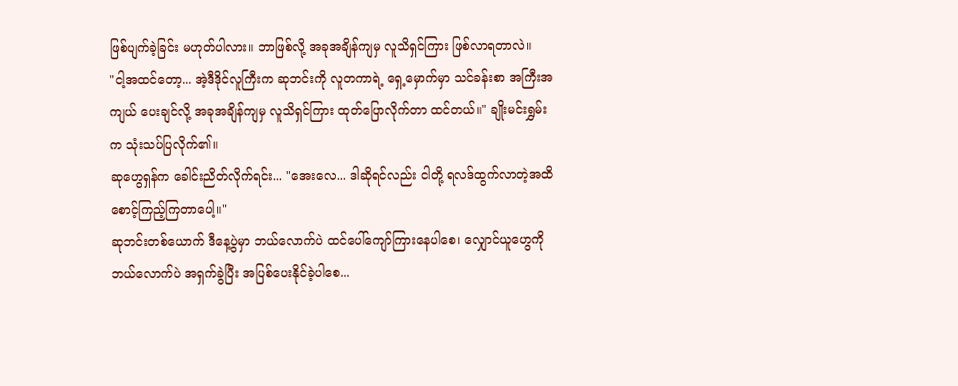ဖြစ်ပျက်ခဲ့ခြင်း မဟုတ်ပါလား။ ဘာဖြစ်လို့ အခုအချိန်ကျမှ လူသိရှင်ကြား ဖြစ်လာရတာလဲ။
"ငါ့အထင်တော့... အဲ့ဒီဒိုင်လူကြီးက ဆုဘင်းကို လူတကာရဲ့ ရှေ့မှောက်မှာ သင်ခန်းစာ အကြီးအကျယ် ပေးချင်လို့ အခုအချိန်ကျမှ လူသိရှင်ကြား ထုတ်ပြောလိုက်တာ ထင်တယ်။" ချိုးမင်းရွှမ်းက သုံးသပ်ပြလိုက်၏။
ဆုဟွေရှန်က ခေါင်းညိတ်လိုက်ရင်း... "အေးလေ... ဒါဆိုရင်လည်း ငါတို့ ရလဒ်ထွက်လာတဲ့အထိ စောင့်ကြည့်ကြတာပေါ့။"
ဆုဘင်းတစ်ယောက် ဒီနေ့ပွဲမှာ ဘယ်လောက်ပဲ ထင်ပေါ်ကျော်ကြားနေပါစေ၊ လျှောင်ယူဟွေကို ဘယ်လောက်ပဲ အရှက်ခွဲပြီး အပြစ်ပေးနိုင်ခဲ့ပါစေ...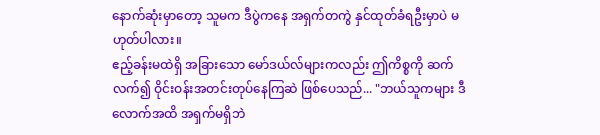နောက်ဆုံးမှာတော့ သူမက ဒီပွဲကနေ အရှက်တကွဲ နှင်ထုတ်ခံရဦးမှာပဲ မဟုတ်ပါလား။
ဧည့်ခန်းမထဲရှိ အခြားသော မော်ဒယ်လ်များကလည်း ဤကိစ္စကို ဆက်လက်၍ ဝိုင်းဝန်းအတင်းတုပ်နေကြဆဲ ဖြစ်ပေသည်... "ဘယ်သူကများ ဒီလောက်အထိ အရှက်မရှိဘဲ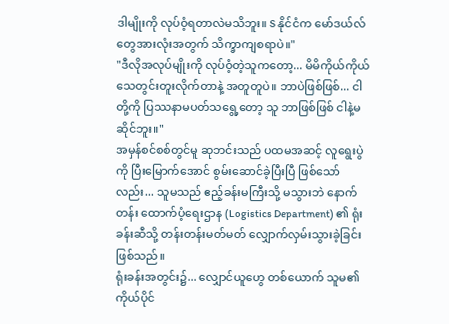ဒါမျိုးကို လုပ်ဝံ့ရတာလဲမသိဘူး။ S နိုင်ငံက မော်ဒယ်လ်တွေအားလုံးအတွက် သိက္ခာကျစရာပဲ။"
"ဒီလိုအလုပ်မျိုးကို လုပ်ဝံ့တဲ့သူကတော့... မိမိကိုယ်ကိုယ် သေတွင်းတူးလိုက်တာနဲ့ အတူတူပဲ။ ဘာပဲဖြစ်ဖြစ်... ငါတို့ကို ပြဿနာမပတ်သရွေ့တော့ သူ ဘာဖြစ်ဖြစ် ငါနဲ့မဆိုင်ဘူး။"
အမှန်စင်စစ်တွင်မူ ဆုဘင်းသည် ပထမအဆင့် လူရွေးပွဲကို ပြီးမြောက်အောင် စွမ်းဆောင်ခဲ့ပြီးပြီ ဖြစ်သော်လည်း... သူမသည် ဧည့်ခန်းမကြီးသို့ မသွားဘဲ နောက်တန်း ထောက်ပံ့ရေးဌာန (Logistics Department) ၏ ရုံးခန်းဆီသို့ တန်းတန်းမတ်မတ် လျှောက်လှမ်းသွားခဲ့ခြင်း ဖြစ်သည်။
ရုံးခန်းအတွင်း၌... လျှောင်ယူဟွေ တစ်ယောက် သူမ၏ ကိုယ်ပိုင်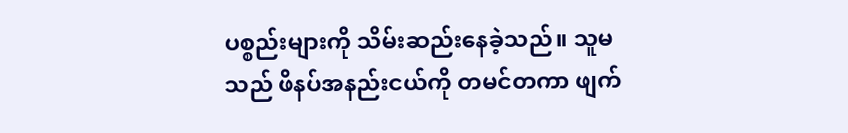ပစ္စည်းများကို သိမ်းဆည်းနေခဲ့သည်။ သူမသည် ဖိနပ်အနည်းငယ်ကို တမင်တကာ ဖျက်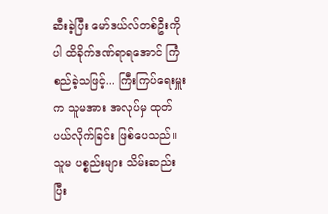ဆီးခဲ့ပြီး မော်ဒယ်လ်တစ်ဦးကိုပါ ထိခိုက်ဒဏ်ရာရအောင် ကြံစည်ခဲ့သဖြင့်... ကြီးကြပ်ရေးမှူးက သူမအား အလုပ်မှ ထုတ်ပယ်လိုက်ခြင်း ဖြစ်ပေသည်။
သူမ ပစ္စည်းများ သိမ်းဆည်းပြီး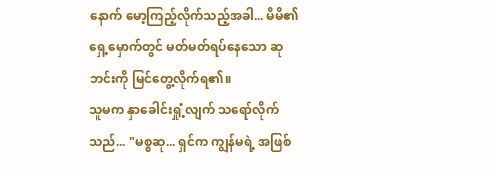နောက် မော့ကြည့်လိုက်သည့်အခါ... မိမိ၏ ရှေ့မှောက်တွင် မတ်မတ်ရပ်နေသော ဆုဘင်းကို မြင်တွေ့လိုက်ရ၏။
သူမက နှာခေါင်းရှုံ့လျက် သရော်လိုက်သည်... "မစ္စဆု... ရှင်က ကျွန်မရဲ့ အဖြစ်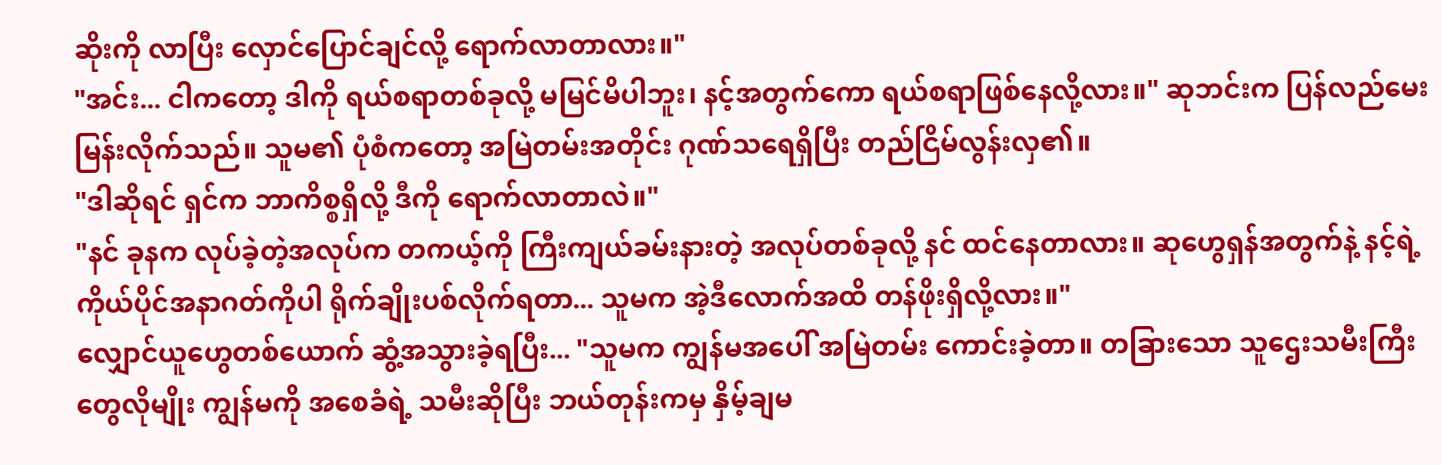ဆိုးကို လာပြီး လှောင်ပြောင်ချင်လို့ ရောက်လာတာလား။"
"အင်း... ငါကတော့ ဒါကို ရယ်စရာတစ်ခုလို့ မမြင်မိပါဘူး၊ နင့်အတွက်ကော ရယ်စရာဖြစ်နေလို့လား။" ဆုဘင်းက ပြန်လည်မေးမြန်းလိုက်သည်။ သူမ၏ ပုံစံကတော့ အမြဲတမ်းအတိုင်း ဂုဏ်သရေရှိပြီး တည်ငြိမ်လွန်းလှ၏။
"ဒါဆိုရင် ရှင်က ဘာကိစ္စရှိလို့ ဒီကို ရောက်လာတာလဲ။"
"နင် ခုနက လုပ်ခဲ့တဲ့အလုပ်က တကယ့်ကို ကြီးကျယ်ခမ်းနားတဲ့ အလုပ်တစ်ခုလို့ နင် ထင်နေတာလား။ ဆုဟွေရှန်အတွက်နဲ့ နင့်ရဲ့ ကိုယ်ပိုင်အနာဂတ်ကိုပါ ရိုက်ချိုးပစ်လိုက်ရတာ... သူမက အဲ့ဒီလောက်အထိ တန်ဖိုးရှိလို့လား။"
လျှောင်ယူဟွေတစ်ယောက် ဆွံ့အသွားခဲ့ရပြီး... "သူမက ကျွန်မအပေါ် အမြဲတမ်း ကောင်းခဲ့တာ။ တခြားသော သူဌေးသမီးကြီးတွေလိုမျိုး ကျွန်မကို အစေခံရဲ့ သမီးဆိုပြီး ဘယ်တုန်းကမှ နှိမ့်ချမ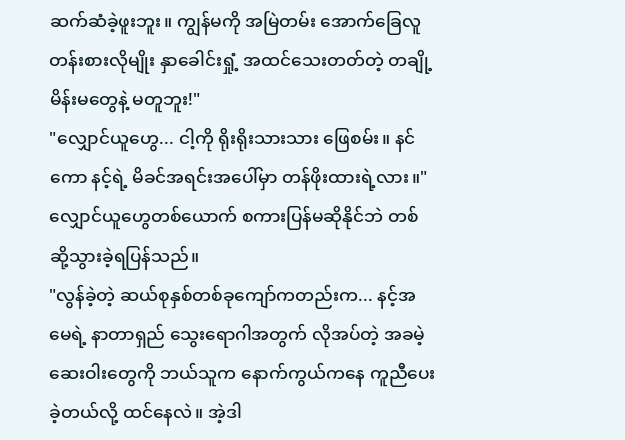ဆက်ဆံခဲ့ဖူးဘူး။ ကျွန်မကို အမြဲတမ်း အောက်ခြေလူတန်းစားလိုမျိုး နှာခေါင်းရှုံ့ အထင်သေးတတ်တဲ့ တချို့ မိန်းမတွေနဲ့ မတူဘူး!"
"လျှောင်ယူဟွေ... ငါ့ကို ရိုးရိုးသားသား ဖြေစမ်း။ နင်ကော နင့်ရဲ့ မိခင်အရင်းအပေါ်မှာ တန်ဖိုးထားရဲ့လား။"
လျှောင်ယူဟွေတစ်ယောက် စကားပြန်မဆိုနိုင်ဘဲ တစ်ဆို့သွားခဲ့ရပြန်သည်။
"လွန်ခဲ့တဲ့ ဆယ်စုနှစ်တစ်ခုကျော်ကတည်းက... နင့်အမေရဲ့ နာတာရှည် သွေးရောဂါအတွက် လိုအပ်တဲ့ အခမဲ့ ဆေးဝါးတွေကို ဘယ်သူက နောက်ကွယ်ကနေ ကူညီပေးခဲ့တယ်လို့ ထင်နေလဲ။ အဲ့ဒါ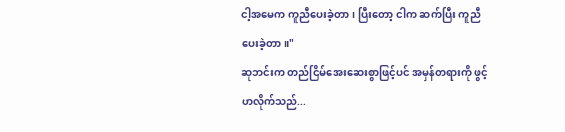ငါ့အမေက ကူညီပေးခဲ့တာ၊ ပြီးတော့ ငါက ဆက်ပြီး ကူညီပေးခဲ့တာ။"
ဆုဘင်းက တည်ငြိမ်အေးဆေးစွာဖြင့်ပင် အမှန်တရားကို ဖွင့်ဟလိုက်သည်...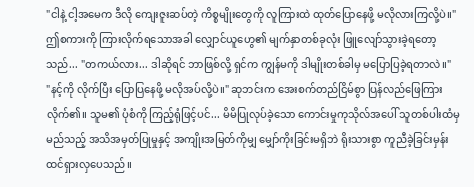"ငါနဲ့ ငါ့အမေက ဒီလို ကျေးဇူးဆပ်တဲ့ ကိစ္စမျိုးတွေကို လူကြားထဲ ထုတ်ပြောနေဖို့ မလိုလားကြလို့ပဲ။"
ဤစကားကို ကြားလိုက်ရသောအခါ လျှောင်ယူဟွေ၏ မျက်နှာတစ်ခုလုံး ဖြူလျော်သွားခဲ့ရတော့သည်... "တကယ်လား... ဒါဆိုရင် ဘာဖြစ်လို့ ရှင်က ကျွန်မကို ဒါမျိုးတစ်ခါမှ မပြောပြခဲ့ရတာလဲ။"
"နင့်ကို လိုက်ပြီး ပြောပြနေဖို့ မလိုအပ်လို့ပဲ။" ဆုဘင်းက အေးစက်တည်ငြိမ်စွာ ပြန်လည်ဖြေကြားလိုက်၏။ သူမ၏ ပုံစံကို ကြည့်ရုံဖြင့်ပင်... မိမိပြုလုပ်ခဲ့သော ကောင်းမှုကုသိုလ်အပေါ် သူတစ်ပါးထံမှ မည်သည့် အသိအမှတ်ပြုမှုနှင့် အကျိုးအမြတ်ကိုမျှ မျှော်ကိုးခြင်းမရှိဘဲ ရိုးသားစွာ ကူညီခဲ့ခြင်းမှန်း ထင်ရှားလှပေသည်။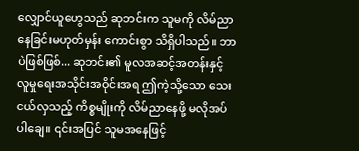လျှောင်ယူဟွေသည် ဆုဘင်းက သူမကို လိမ်ညာနေခြင်းမဟုတ်မှန်း ကောင်းစွာ သိရှိပါသည်။ ဘာပဲဖြစ်ဖြစ်... ဆုဘင်း၏ မူလအဆင့်အတန်းနှင့် လူမှုရေးအသိုင်းအဝိုင်းအရ ဤကဲ့သို့သော သေးငယ်လှသည့် ကိစ္စမျိုးကို လိမ်ညာနေဖို့ မလိုအပ်ပါချေ။ ၎င်းအပြင် သူမအနေဖြင့်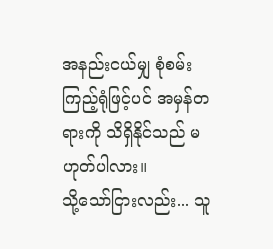အနည်းငယ်မျှ စုံစမ်းကြည့်ရုံဖြင့်ပင် အမှန်တရားကို သိရှိနိုင်သည် မဟုတ်ပါလား။
သို့သော်ငြားလည်း... သူ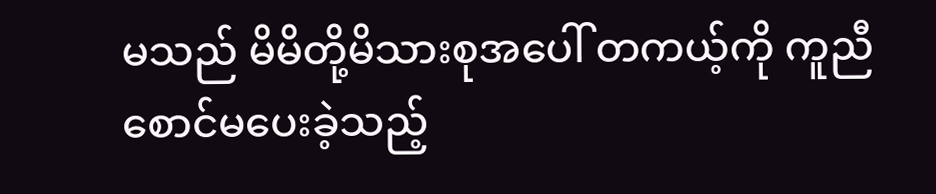မသည် မိမိတို့မိသားစုအပေါ် တကယ့်ကို ကူညီ စောင်မပေးခဲ့သည့်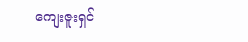ကျေးဇူးရှင်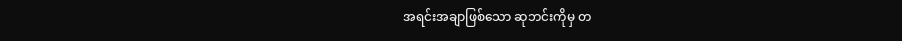အရင်းအချာဖြစ်သော ဆုဘင်းကိုမှ တ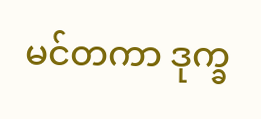မင်တကာ ဒုက္ခ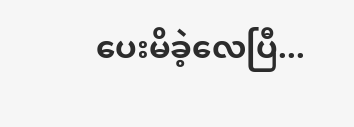ပေးမိခဲ့လေပြီ...